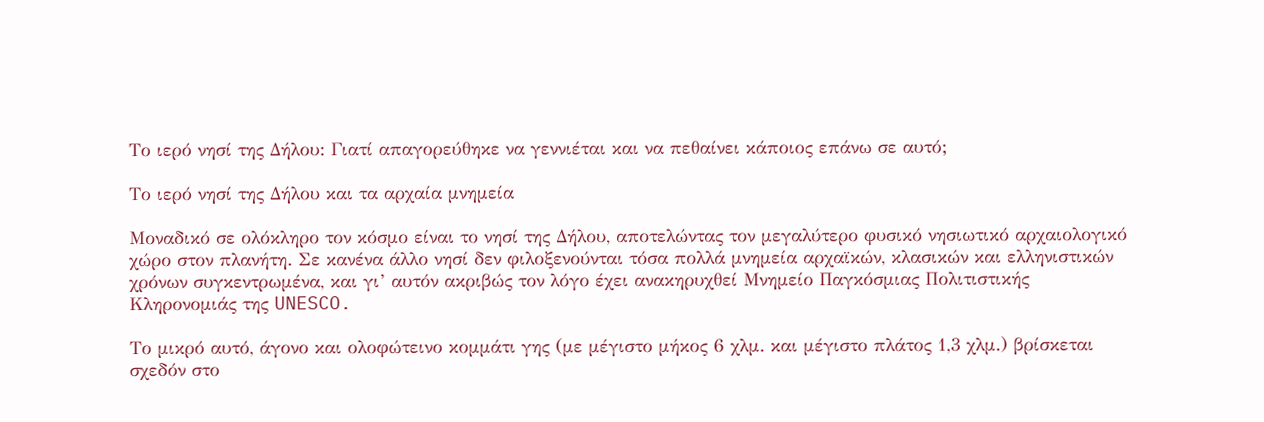Το ιερό νησί της Δήλου: Γιατί απαγορεύθηκε να γεννιέται και να πεθαίνει κάποιος επάνω σε αυτό;

Το ιερό νησί της Δήλου και τα αρχαία μνημεία

Μοναδικό σε ολόκληρο τον κόσμο είναι το νησί της Δήλου, αποτελώντας τον μεγαλύτερο φυσικό νησιωτικό αρχαιολογικό χώρο στον πλανήτη. Σε κανένα άλλο νησί δεν φιλοξενούνται τόσα πολλά μνημεία αρχαϊκών, κλασικών και ελληνιστικών χρόνων συγκεντρωμένα, και γι’ αυτόν ακριβώς τον λόγο έχει ανακηρυχθεί Μνημείο Παγκόσμιας Πολιτιστικής Κληρονομιάς της UNESCO.

Το μικρό αυτό, άγονο και ολοφώτεινο κομμάτι γης (με μέγιστο μήκος 6 χλμ. και μέγιστο πλάτος 1,3 χλμ.) βρίσκεται σχεδόν στο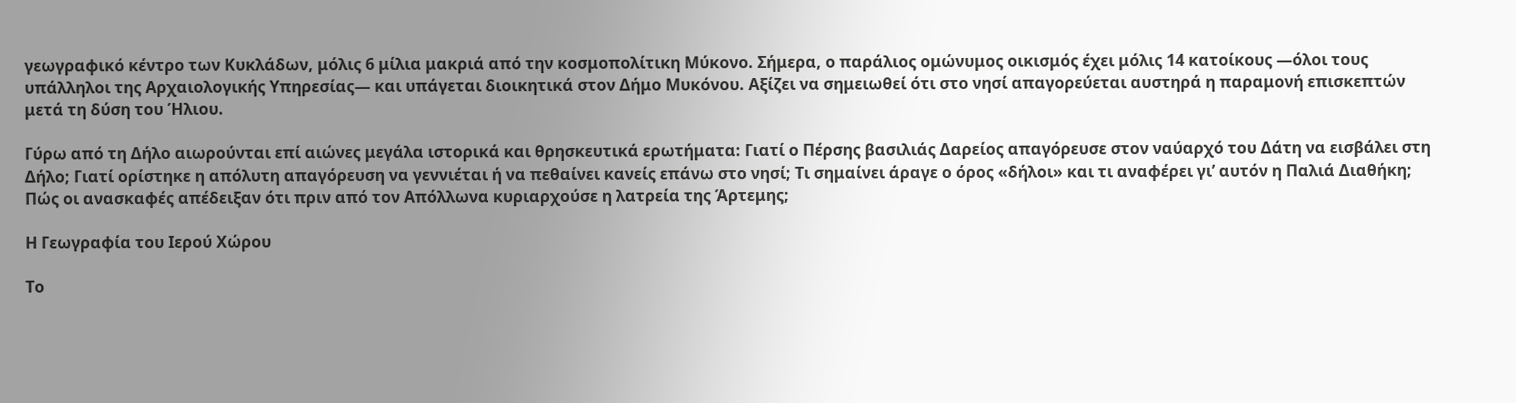γεωγραφικό κέντρο των Κυκλάδων, μόλις 6 μίλια μακριά από την κοσμοπολίτικη Μύκονο. Σήμερα, ο παράλιος ομώνυμος οικισμός έχει μόλις 14 κατοίκους —όλοι τους υπάλληλοι της Αρχαιολογικής Υπηρεσίας— και υπάγεται διοικητικά στον Δήμο Μυκόνου. Αξίζει να σημειωθεί ότι στο νησί απαγορεύεται αυστηρά η παραμονή επισκεπτών μετά τη δύση του Ήλιου.

Γύρω από τη Δήλο αιωρούνται επί αιώνες μεγάλα ιστορικά και θρησκευτικά ερωτήματα: Γιατί ο Πέρσης βασιλιάς Δαρείος απαγόρευσε στον ναύαρχό του Δάτη να εισβάλει στη Δήλο; Γιατί ορίστηκε η απόλυτη απαγόρευση να γεννιέται ή να πεθαίνει κανείς επάνω στο νησί; Τι σημαίνει άραγε ο όρος «δήλοι» και τι αναφέρει γι’ αυτόν η Παλιά Διαθήκη; Πώς οι ανασκαφές απέδειξαν ότι πριν από τον Απόλλωνα κυριαρχούσε η λατρεία της Άρτεμης;

Η Γεωγραφία του Ιερού Χώρου

Το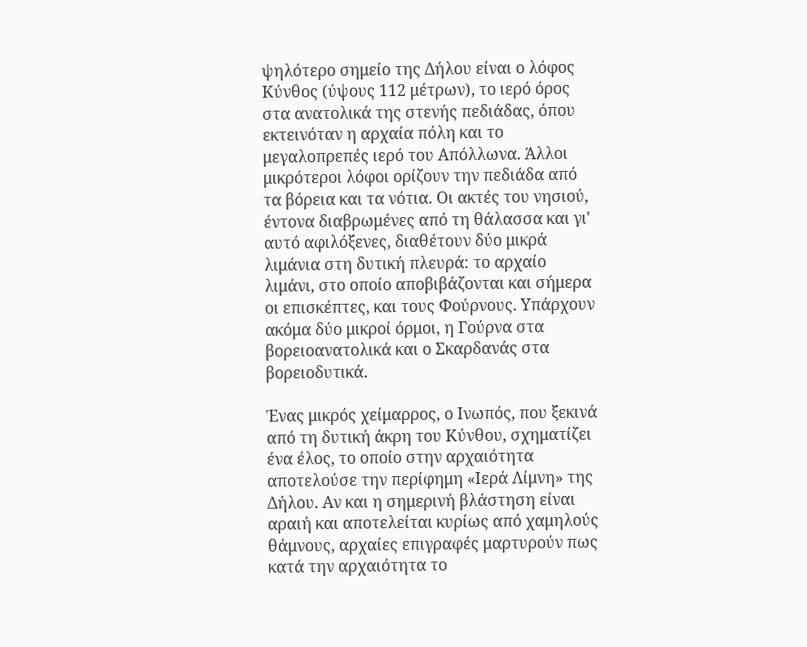ψηλότερο σημείο της Δήλου είναι ο λόφος Κύνθος (ύψους 112 μέτρων), το ιερό όρος στα ανατολικά της στενής πεδιάδας, όπου εκτεινόταν η αρχαία πόλη και το μεγαλοπρεπές ιερό του Απόλλωνα. Άλλοι μικρότεροι λόφοι ορίζουν την πεδιάδα από τα βόρεια και τα νότια. Οι ακτές του νησιού, έντονα διαβρωμένες από τη θάλασσα και γι' αυτό αφιλόξενες, διαθέτουν δύο μικρά λιμάνια στη δυτική πλευρά: το αρχαίο λιμάνι, στο οποίο αποβιβάζονται και σήμερα οι επισκέπτες, και τους Φούρνους. Υπάρχουν ακόμα δύο μικροί όρμοι, η Γούρνα στα βορειοανατολικά και ο Σκαρδανάς στα βορειοδυτικά.

Ένας μικρός χείμαρρος, ο Ινωπός, που ξεκινά από τη δυτική άκρη του Κύνθου, σχηματίζει ένα έλος, το οποίο στην αρχαιότητα αποτελούσε την περίφημη «Ιερά Λίμνη» της Δήλου. Αν και η σημερινή βλάστηση είναι αραιή και αποτελείται κυρίως από χαμηλούς θάμνους, αρχαίες επιγραφές μαρτυρούν πως κατά την αρχαιότητα το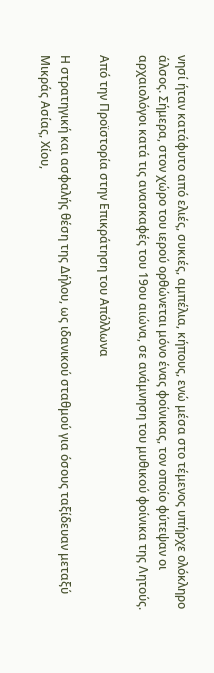νησί ήταν κατάφυτο από ελιές, συκιές, αμπέλια, κήπους, ενώ μέσα στο τέμενος υπήρχε ολόκληρο άλσος. Σήμερα, στον χώρο του ιερού ορθώνεται μόνο ένας φοίνικας, τον οποίο φύτεψαν οι αρχαιολόγοι κατά τις ανασκαφές του 19ου αιώνα, σε ανάμνηση του μυθικού φοίνικα της Λητούς.

Από την Προϊστορία στην Επικράτηση του Απόλλωνα

Η στρατηγική και ασφαλής θέση της Δήλου, ως ιδανικού σταθμού για όσους ταξίδευαν μεταξύ Μικράς Ασίας, Χίου,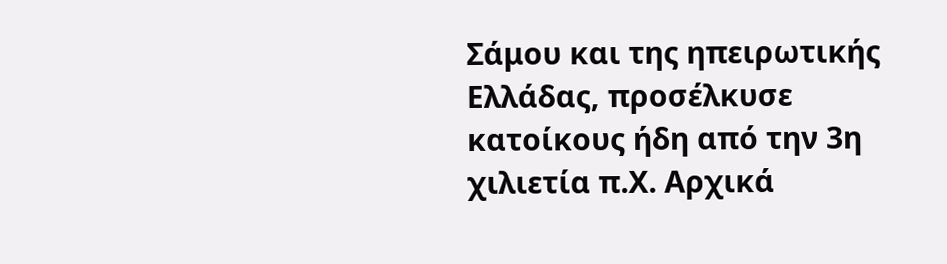Σάμου και της ηπειρωτικής Ελλάδας, προσέλκυσε κατοίκους ήδη από την 3η χιλιετία π.Χ. Αρχικά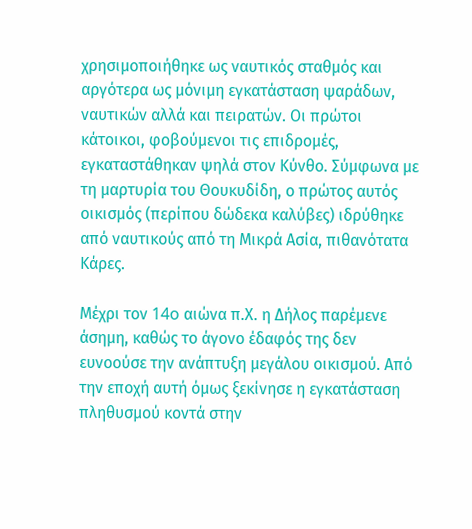χρησιμοποιήθηκε ως ναυτικός σταθμός και αργότερα ως μόνιμη εγκατάσταση ψαράδων, ναυτικών αλλά και πειρατών. Οι πρώτοι κάτοικοι, φοβούμενοι τις επιδρομές, εγκαταστάθηκαν ψηλά στον Κύνθο. Σύμφωνα με τη μαρτυρία του Θουκυδίδη, ο πρώτος αυτός οικισμός (περίπου δώδεκα καλύβες) ιδρύθηκε από ναυτικούς από τη Μικρά Ασία, πιθανότατα Κάρες.

Μέχρι τον 14o αιώνα π.Χ. η Δήλος παρέμενε άσημη, καθώς το άγονο έδαφός της δεν ευνοούσε την ανάπτυξη μεγάλου οικισμού. Από την εποχή αυτή όμως ξεκίνησε η εγκατάσταση πληθυσμού κοντά στην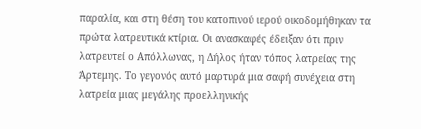παραλία, και στη θέση του κατοπινού ιερού οικοδομήθηκαν τα πρώτα λατρευτικά κτίρια. Οι ανασκαφές έδειξαν ότι πριν λατρευτεί ο Απόλλωνας, η Δήλος ήταν τόπος λατρείας της Άρτεμης. Το γεγονός αυτό μαρτυρά μια σαφή συνέχεια στη λατρεία μιας μεγάλης προελληνικής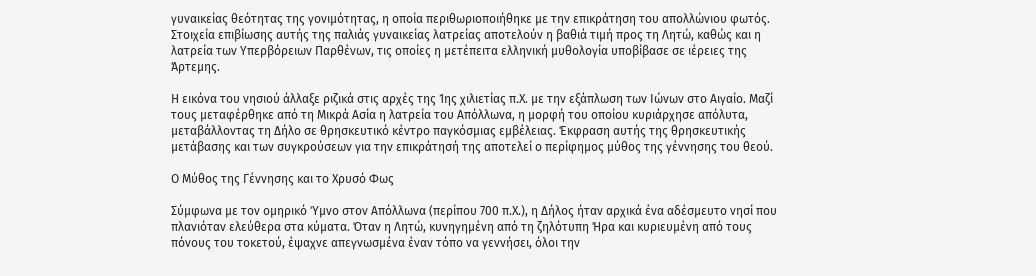γυναικείας θεότητας της γονιμότητας, η οποία περιθωριοποιήθηκε με την επικράτηση του απολλώνιου φωτός. Στοιχεία επιβίωσης αυτής της παλιάς γυναικείας λατρείας αποτελούν η βαθιά τιμή προς τη Λητώ, καθώς και η λατρεία των Υπερβόρειων Παρθένων, τις οποίες η μετέπειτα ελληνική μυθολογία υποβίβασε σε ιέρειες της Άρτεμης.

Η εικόνα του νησιού άλλαξε ριζικά στις αρχές της 1ης χιλιετίας π.Χ. με την εξάπλωση των Ιώνων στο Αιγαίο. Μαζί τους μεταφέρθηκε από τη Μικρά Ασία η λατρεία του Απόλλωνα, η μορφή του οποίου κυριάρχησε απόλυτα, μεταβάλλοντας τη Δήλο σε θρησκευτικό κέντρο παγκόσμιας εμβέλειας. Έκφραση αυτής της θρησκευτικής μετάβασης και των συγκρούσεων για την επικράτησή της αποτελεί ο περίφημος μύθος της γέννησης του θεού.

Ο Μύθος της Γέννησης και το Χρυσό Φως

Σύμφωνα με τον ομηρικό Ύμνο στον Απόλλωνα (περίπου 700 π.Χ.), η Δήλος ήταν αρχικά ένα αδέσμευτο νησί που πλανιόταν ελεύθερα στα κύματα. Όταν η Λητώ, κυνηγημένη από τη ζηλότυπη Ήρα και κυριευμένη από τους πόνους του τοκετού, έψαχνε απεγνωσμένα έναν τόπο να γεννήσει, όλοι την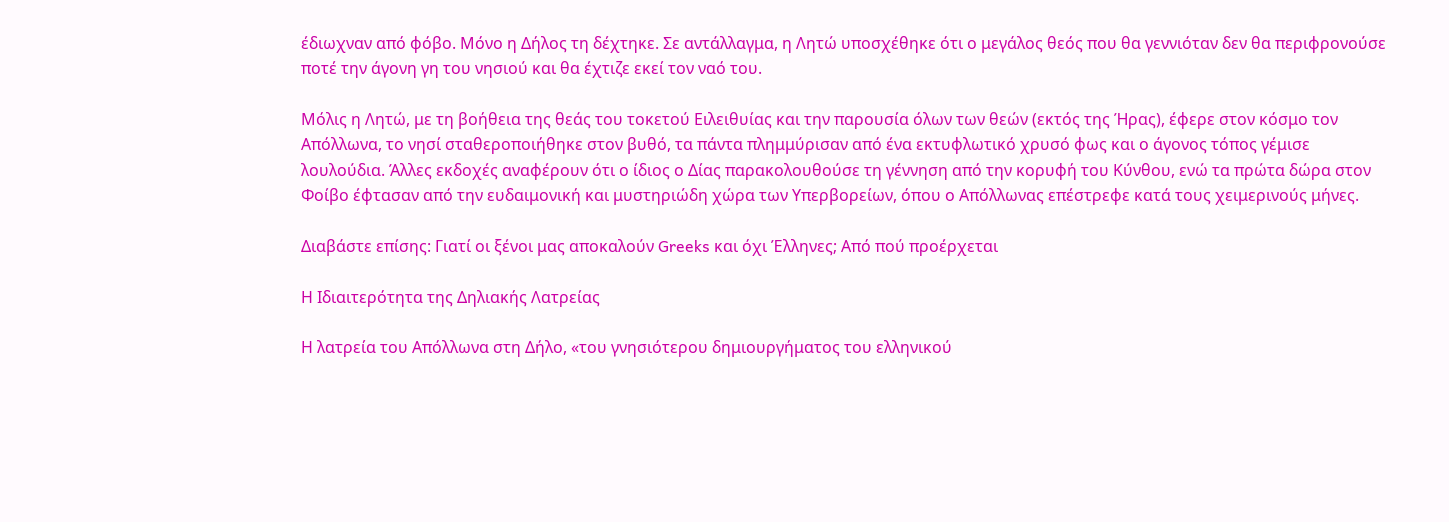έδιωχναν από φόβο. Μόνο η Δήλος τη δέχτηκε. Σε αντάλλαγμα, η Λητώ υποσχέθηκε ότι ο μεγάλος θεός που θα γεννιόταν δεν θα περιφρονούσε ποτέ την άγονη γη του νησιού και θα έχτιζε εκεί τον ναό του.

Μόλις η Λητώ, με τη βοήθεια της θεάς του τοκετού Ειλειθυίας και την παρουσία όλων των θεών (εκτός της Ήρας), έφερε στον κόσμο τον Απόλλωνα, το νησί σταθεροποιήθηκε στον βυθό, τα πάντα πλημμύρισαν από ένα εκτυφλωτικό χρυσό φως και ο άγονος τόπος γέμισε λουλούδια. Άλλες εκδοχές αναφέρουν ότι ο ίδιος ο Δίας παρακολουθούσε τη γέννηση από την κορυφή του Κύνθου, ενώ τα πρώτα δώρα στον Φοίβο έφτασαν από την ευδαιμονική και μυστηριώδη χώρα των Υπερβορείων, όπου ο Απόλλωνας επέστρεφε κατά τους χειμερινούς μήνες.

Διαβάστε επίσης: Γιατί οι ξένοι μας αποκαλούν Greeks και όχι Έλληνες; Από πού προέρχεται

Η Ιδιαιτερότητα της Δηλιακής Λατρείας

Η λατρεία του Απόλλωνα στη Δήλο, «του γνησιότερου δημιουργήματος του ελληνικού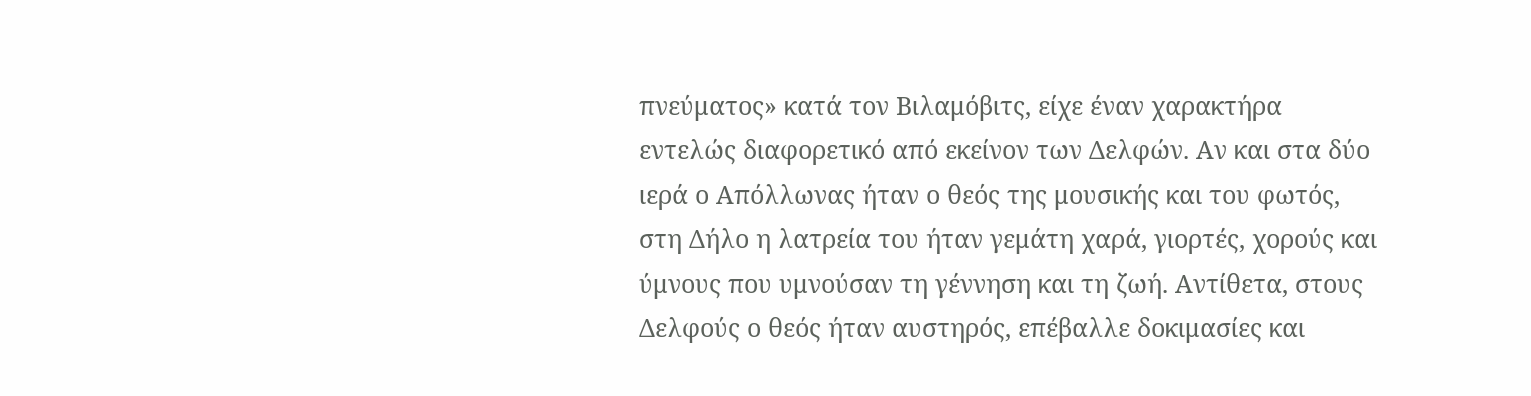πνεύματος» κατά τον Βιλαμόβιτς, είχε έναν χαρακτήρα εντελώς διαφορετικό από εκείνον των Δελφών. Αν και στα δύο ιερά ο Απόλλωνας ήταν ο θεός της μουσικής και του φωτός, στη Δήλο η λατρεία του ήταν γεμάτη χαρά, γιορτές, χορούς και ύμνους που υμνούσαν τη γέννηση και τη ζωή. Αντίθετα, στους Δελφούς ο θεός ήταν αυστηρός, επέβαλλε δοκιμασίες και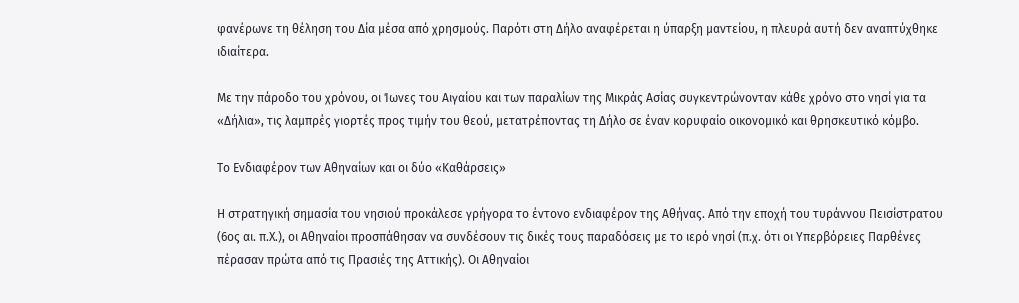φανέρωνε τη θέληση του Δία μέσα από χρησμούς. Παρότι στη Δήλο αναφέρεται η ύπαρξη μαντείου, η πλευρά αυτή δεν αναπτύχθηκε ιδιαίτερα.

Με την πάροδο του χρόνου, οι Ίωνες του Αιγαίου και των παραλίων της Μικράς Ασίας συγκεντρώνονταν κάθε χρόνο στο νησί για τα «Δήλια», τις λαμπρές γιορτές προς τιμήν του θεού, μετατρέποντας τη Δήλο σε έναν κορυφαίο οικονομικό και θρησκευτικό κόμβο.

Το Ενδιαφέρον των Αθηναίων και οι δύο «Καθάρσεις»

Η στρατηγική σημασία του νησιού προκάλεσε γρήγορα το έντονο ενδιαφέρον της Αθήνας. Από την εποχή του τυράννου Πεισίστρατου (6ος αι. π.Χ.), οι Αθηναίοι προσπάθησαν να συνδέσουν τις δικές τους παραδόσεις με το ιερό νησί (π.χ. ότι οι Υπερβόρειες Παρθένες πέρασαν πρώτα από τις Πρασιές της Αττικής). Οι Αθηναίοι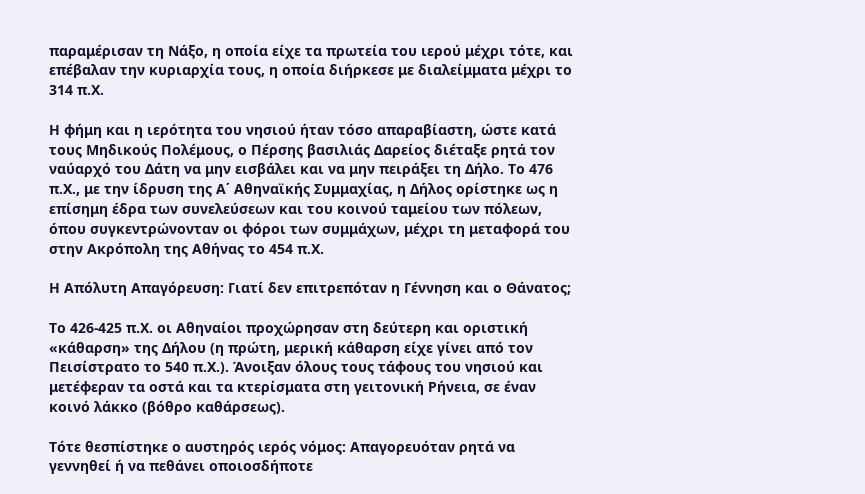παραμέρισαν τη Νάξο, η οποία είχε τα πρωτεία του ιερού μέχρι τότε, και επέβαλαν την κυριαρχία τους, η οποία διήρκεσε με διαλείμματα μέχρι το 314 π.Χ.

Η φήμη και η ιερότητα του νησιού ήταν τόσο απαραβίαστη, ώστε κατά τους Μηδικούς Πολέμους, ο Πέρσης βασιλιάς Δαρείος διέταξε ρητά τον ναύαρχό του Δάτη να μην εισβάλει και να μην πειράξει τη Δήλο. Το 476 π.Χ., με την ίδρυση της Α΄ Αθηναϊκής Συμμαχίας, η Δήλος ορίστηκε ως η επίσημη έδρα των συνελεύσεων και του κοινού ταμείου των πόλεων, όπου συγκεντρώνονταν οι φόροι των συμμάχων, μέχρι τη μεταφορά του στην Ακρόπολη της Αθήνας το 454 π.Χ.

Η Απόλυτη Απαγόρευση: Γιατί δεν επιτρεπόταν η Γέννηση και ο Θάνατος;

Το 426-425 π.Χ. οι Αθηναίοι προχώρησαν στη δεύτερη και οριστική «κάθαρση» της Δήλου (η πρώτη, μερική κάθαρση είχε γίνει από τον Πεισίστρατο το 540 π.Χ.). Άνοιξαν όλους τους τάφους του νησιού και μετέφεραν τα οστά και τα κτερίσματα στη γειτονική Ρήνεια, σε έναν κοινό λάκκο (βόθρο καθάρσεως).

Τότε θεσπίστηκε ο αυστηρός ιερός νόμος: Απαγορευόταν ρητά να γεννηθεί ή να πεθάνει οποιοσδήποτε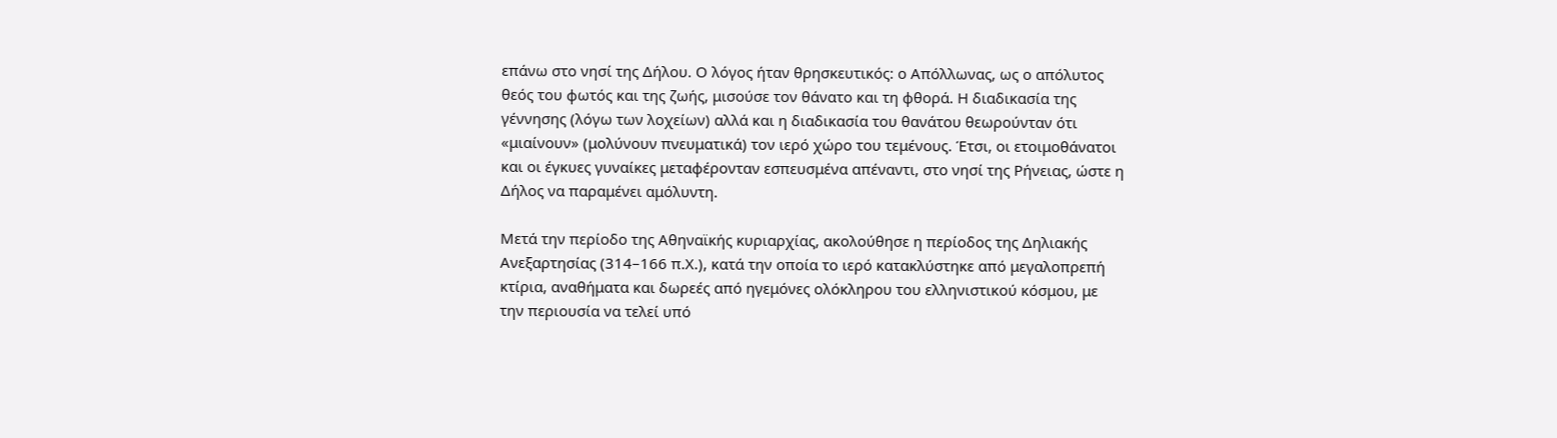επάνω στο νησί της Δήλου. Ο λόγος ήταν θρησκευτικός: ο Απόλλωνας, ως ο απόλυτος θεός του φωτός και της ζωής, μισούσε τον θάνατο και τη φθορά. Η διαδικασία της γέννησης (λόγω των λοχείων) αλλά και η διαδικασία του θανάτου θεωρούνταν ότι «μιαίνουν» (μολύνουν πνευματικά) τον ιερό χώρο του τεμένους. Έτσι, οι ετοιμοθάνατοι και οι έγκυες γυναίκες μεταφέρονταν εσπευσμένα απέναντι, στο νησί της Ρήνειας, ώστε η Δήλος να παραμένει αμόλυντη.

Μετά την περίοδο της Αθηναϊκής κυριαρχίας, ακολούθησε η περίοδος της Δηλιακής Ανεξαρτησίας (314–166 π.Χ.), κατά την οποία το ιερό κατακλύστηκε από μεγαλοπρεπή κτίρια, αναθήματα και δωρεές από ηγεμόνες ολόκληρου του ελληνιστικού κόσμου, με την περιουσία να τελεί υπό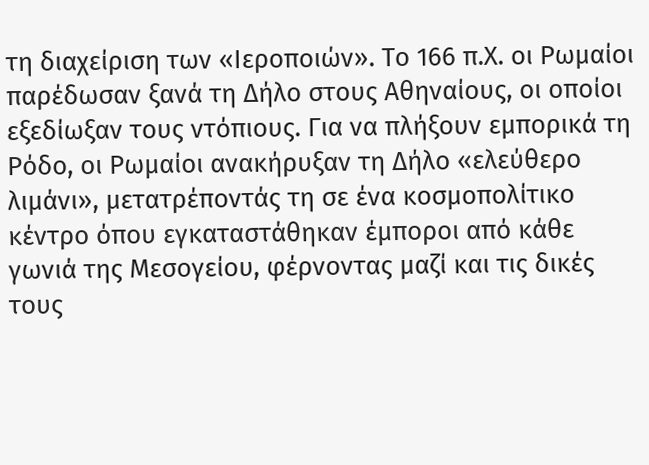τη διαχείριση των «Ιεροποιών». Το 166 π.Χ. οι Ρωμαίοι παρέδωσαν ξανά τη Δήλο στους Αθηναίους, οι οποίοι εξεδίωξαν τους ντόπιους. Για να πλήξουν εμπορικά τη Ρόδο, οι Ρωμαίοι ανακήρυξαν τη Δήλο «ελεύθερο λιμάνι», μετατρέποντάς τη σε ένα κοσμοπολίτικο κέντρο όπου εγκαταστάθηκαν έμποροι από κάθε γωνιά της Μεσογείου, φέρνοντας μαζί και τις δικές τους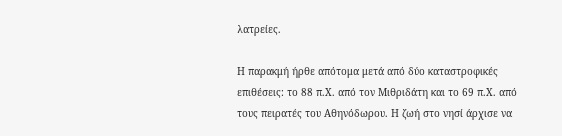λατρείες.

Η παρακμή ήρθε απότομα μετά από δύο καταστροφικές επιθέσεις: το 88 π.Χ. από τον Μιθριδάτη και το 69 π.Χ. από τους πειρατές του Αθηνόδωρου. Η ζωή στο νησί άρχισε να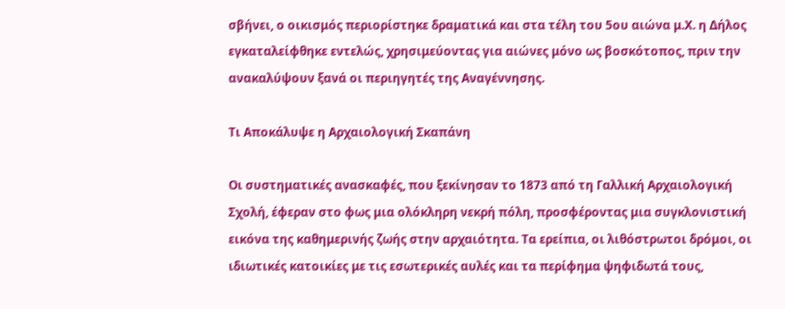σβήνει, ο οικισμός περιορίστηκε δραματικά και στα τέλη του 5ου αιώνα μ.Χ. η Δήλος εγκαταλείφθηκε εντελώς, χρησιμεύοντας για αιώνες μόνο ως βοσκότοπος, πριν την ανακαλύψουν ξανά οι περιηγητές της Αναγέννησης.

Τι Αποκάλυψε η Αρχαιολογική Σκαπάνη

Οι συστηματικές ανασκαφές, που ξεκίνησαν το 1873 από τη Γαλλική Αρχαιολογική Σχολή, έφεραν στο φως μια ολόκληρη νεκρή πόλη, προσφέροντας μια συγκλονιστική εικόνα της καθημερινής ζωής στην αρχαιότητα. Τα ερείπια, οι λιθόστρωτοι δρόμοι, οι ιδιωτικές κατοικίες με τις εσωτερικές αυλές και τα περίφημα ψηφιδωτά τους,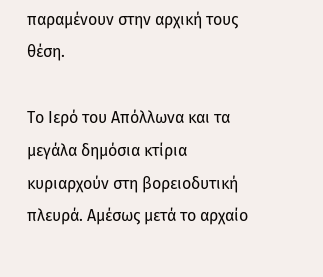παραμένουν στην αρχική τους θέση.

Το Ιερό του Απόλλωνα και τα μεγάλα δημόσια κτίρια κυριαρχούν στη βορειοδυτική πλευρά. Αμέσως μετά το αρχαίο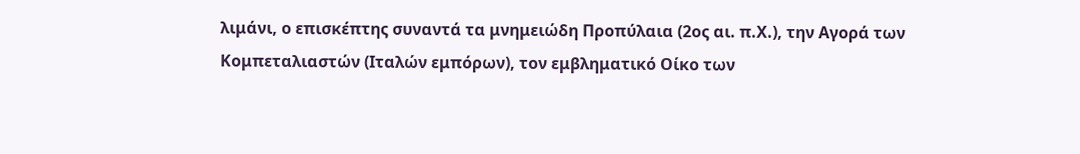λιμάνι, ο επισκέπτης συναντά τα μνημειώδη Προπύλαια (2ος αι. π.Χ.), την Αγορά των Κομπεταλιαστών (Ιταλών εμπόρων), τον εμβληματικό Οίκο των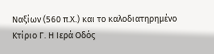Ναξίων (560 π.Χ.) και το καλοδιατηρημένο Κτίριο Γ. Η Ιερά Οδός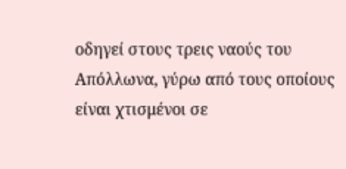οδηγεί στους τρεις ναούς του Απόλλωνα, γύρω από τους οποίους είναι χτισμένοι σε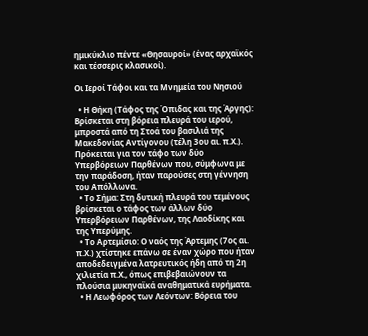ημικύκλιο πέντε «Θησαυροί» (ένας αρχαϊκός και τέσσερις κλασικοί).

Οι Ιεροί Τάφοι και τα Μνημεία του Νησιού

  • Η Θήκη (Τάφος της Όπιδας και της Άργης): Βρίσκεται στη βόρεια πλευρά του ιερού, μπροστά από τη Στοά του βασιλιά της Μακεδονίας Αντίγονου (τέλη 3ου αι. π.Χ.). Πρόκειται για τον τάφο των δύο Υπερβόρειων Παρθένων που, σύμφωνα με την παράδοση, ήταν παρούσες στη γέννηση του Απόλλωνα.
  • Το Σήμα: Στη δυτική πλευρά του τεμένους βρίσκεται ο τάφος των άλλων δύο Υπερβόρειων Παρθένων, της Λαοδίκης και της Υπερύμης.
  • Το Αρτεμίσιο: Ο ναός της Άρτεμης (7ος αι. π.Χ.) χτίστηκε επάνω σε έναν χώρο που ήταν αποδεδειγμένα λατρευτικός ήδη από τη 2η χιλιετία π.Χ., όπως επιβεβαιώνουν τα πλούσια μυκηναϊκά αναθηματικά ευρήματα.
  • Η Λεωφόρος των Λεόντων: Βόρεια του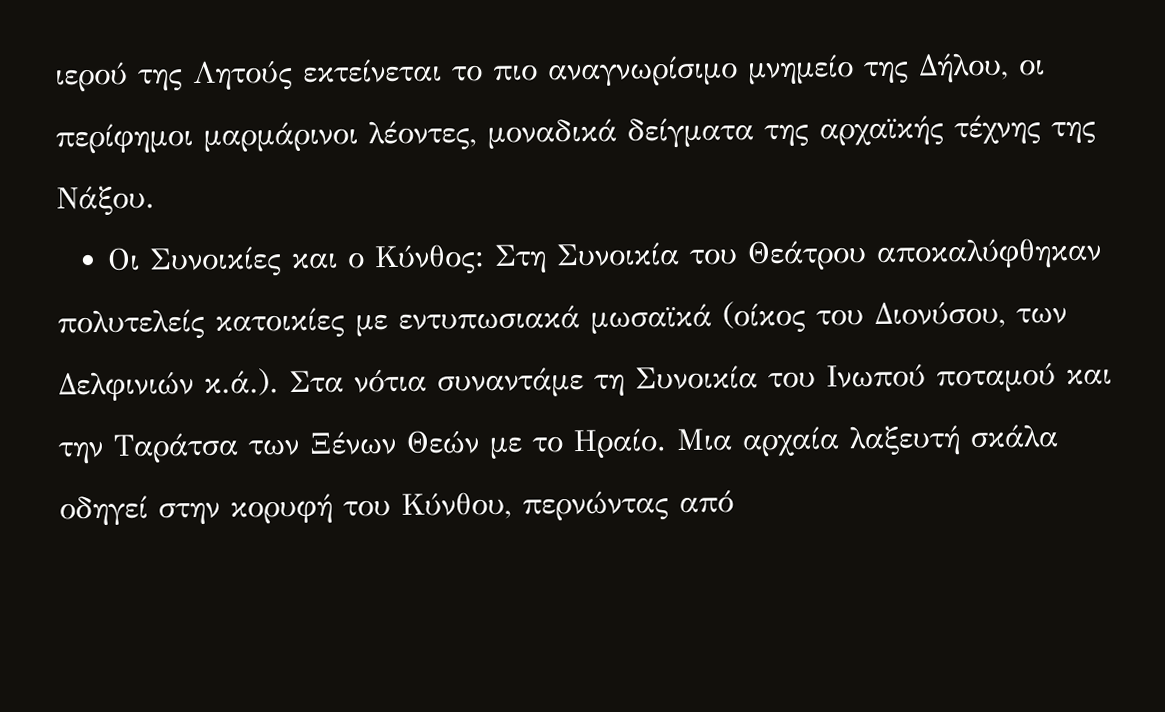ιερού της Λητούς εκτείνεται το πιο αναγνωρίσιμο μνημείο της Δήλου, οι περίφημοι μαρμάρινοι λέοντες, μοναδικά δείγματα της αρχαϊκής τέχνης της Νάξου.
  • Οι Συνοικίες και ο Κύνθος: Στη Συνοικία του Θεάτρου αποκαλύφθηκαν πολυτελείς κατοικίες με εντυπωσιακά μωσαϊκά (οίκος του Διονύσου, των Δελφινιών κ.ά.). Στα νότια συναντάμε τη Συνοικία του Ινωπού ποταμού και την Ταράτσα των Ξένων Θεών με το Ηραίο. Μια αρχαία λαξευτή σκάλα οδηγεί στην κορυφή του Κύνθου, περνώντας από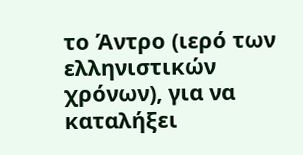το Άντρο (ιερό των ελληνιστικών χρόνων), για να καταλήξει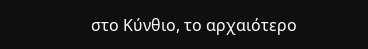στο Κύνθιο, το αρχαιότερο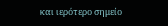και ιερότερο σημείο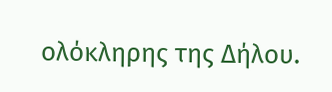ολόκληρης της Δήλου.